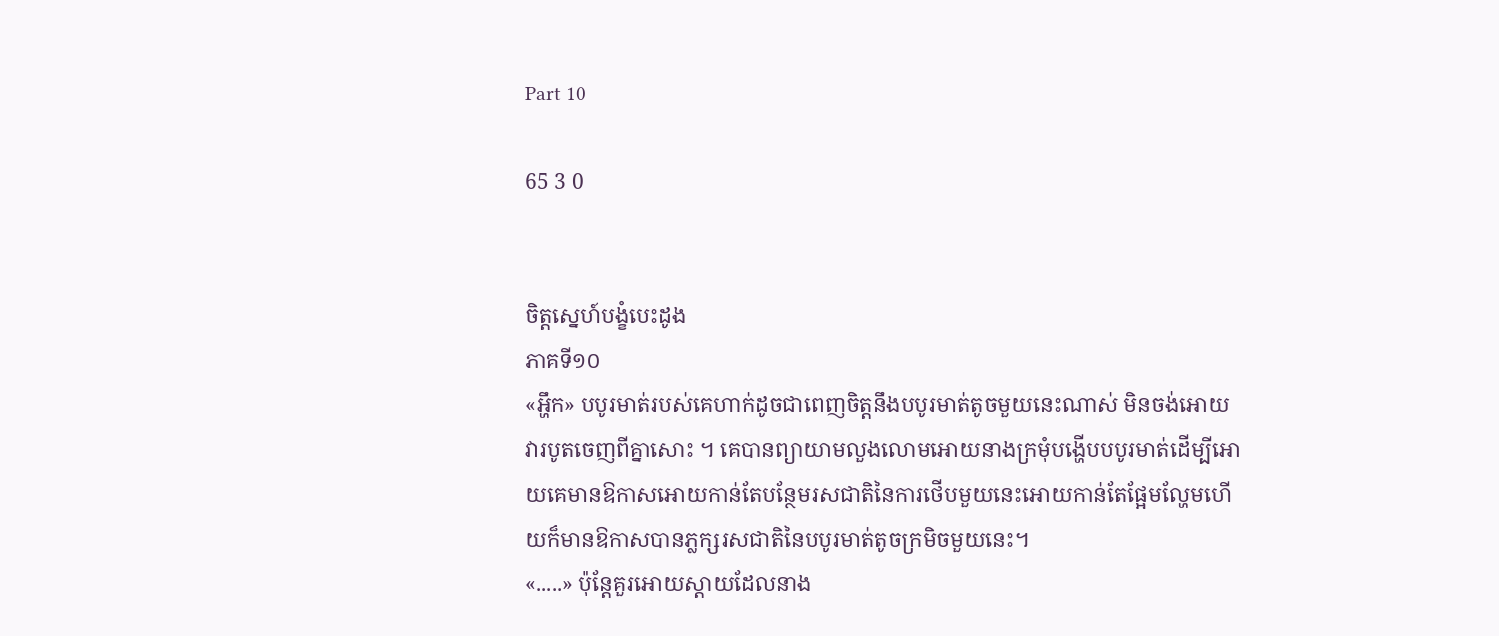Part 10

65 3 0


ចិត្តស្នេហ៍បង្ខំបេះដូង
ភាគទី១០
«អ្ហឹក» បបូរមាត់របស់គេហាក់ដូចជាពេញចិត្តនឹងបបូរមាត់តូចមួយនេះណាស់ មិនចង់អោយវារបូតចេញពីគ្នាសោះ ។ គេបានព្យាយាមលួងលោមអោយនាងក្រមុំបង្ហើបបបូរមាត់ដើម្បីអោយគេមានឱកាសអោយកាន់តែបន្ថែមរសជាតិនៃការថើបមួយនេះអោយកាន់តែផ្អែមល្ហែមហើយក៏មានឱកាសបានភ្លក្សរសជាតិនៃបបូរមាត់តូចក្រមិចមួយនេះ។
«.....» ប៉ុន្តែគួរអោយស្តាយដែលនាង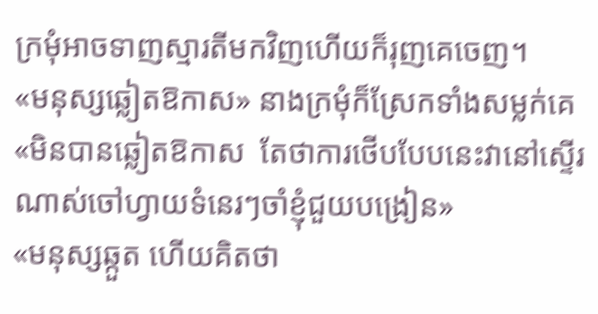ក្រមុំអាចទាញស្មារតីមកវិញហើយក៏រុញគេចេញ។
«មនុស្សឆ្លៀតឱកាស» នាងក្រមុំក៏ស្រែកទាំងសម្លក់គេ
«មិនបានឆ្លៀតឱកាស  តែថាការថើបបែបនេះវានៅស្ទើរណាស់ចៅហ្វាយទំនេរៗចាំខ្ញុំជួយបង្រៀន»
«មនុស្សឆ្កួត ហើយគិតថា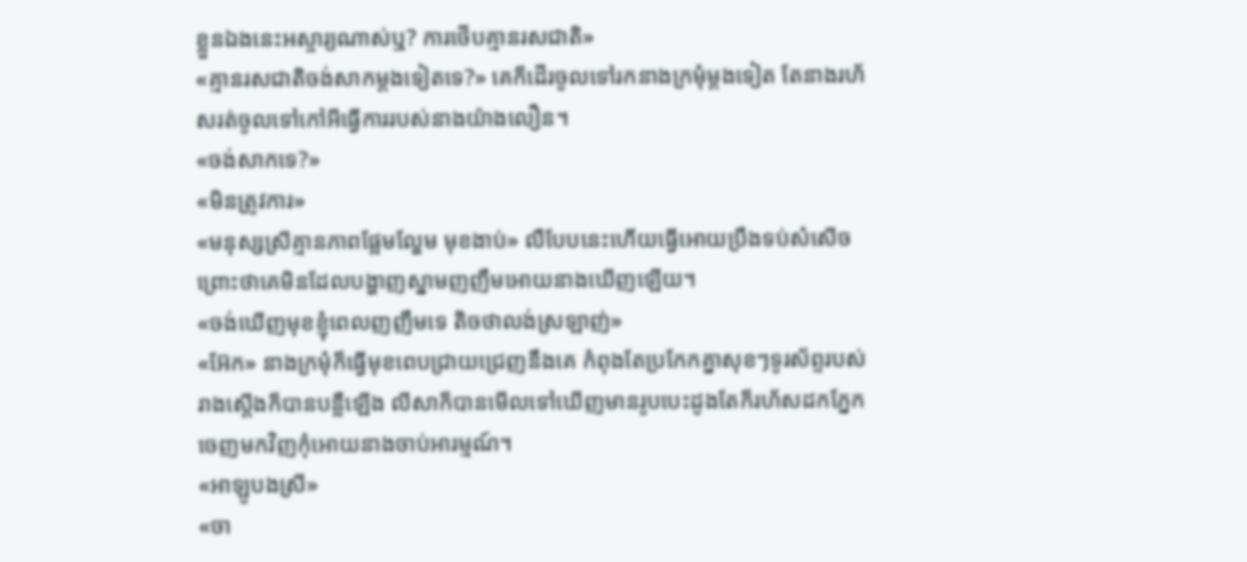ខ្លួនឯងនេះអស្ចារ្យណាស់ឬ? ការថើបគ្មានរសជាតិ»
«គ្មានរសជាតិចង់សាកម្តងទៀតទេ?» គេក៏ដើរចូលទៅរកនាងក្រមុំម្តងទៀត តែនាងរហ័សរត់ចូលទៅកៅអីធ្វើការរបស់នាងយ៉ាងលឿន។
«ចង់សាកទេ?»
«មិនត្រូវការ»
«មនុស្សស្រីគ្មានភាពផ្អែមល្ហែម មុខងាប់» លឺបែបនេះហើយធ្វើអោយប្រឹងទប់សំសើចព្រោះថាគេមិនដែលបង្ហាញស្នាមញញឹមអោយនាងឃើញឡើយ។
«ចង់ឃើញមុខខ្ញុំពេលញញឹមទេ តិចថាលង់ស្រឡាញ់»
«អ៊ែក» នាងក្រមុំក៏ធ្វើមុខពេបជ្រាយជ្រេញនឹងគេ កំពុងតែប្រកែកគ្នាសុខៗទូរស័ព្ទរបស់រាងស្តើងក៏បានបន្លឺឡើង លីសាក៏បានមើលទៅឃើញមានរូបបេះដូងតែក៏រហ័សដកភ្នែកចេញមកវិញកុំអោយនាងចាប់អារម្មណ៍។
«អាឡូបងស្រី»
«ចា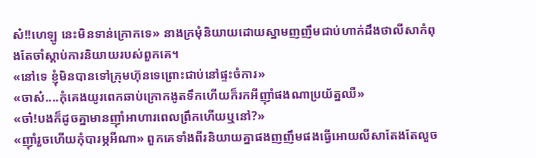ស៎!!ហេឡូ នេះមិនទាន់ក្រោកទេ» នាងក្រមុំនិយាយដោយស្នាមញញឹមជាប់ហាក់ដឹងថាលីសាកំពុងតែចាំស្តាប់ការនិយាយរបស់ពួកគេ។
«នៅទេ ខ្ញុំមិនបានទៅក្រុមហ៊ុនទេព្រោះជាប់នៅផ្ទះចំការ»
«ចាស៎....កុំគេងយូរពេកឆាប់ក្រោកងូតទឹកហើយក៏រកអីញ៉ាំផងណាប្រយ័ត្នឈឺ»
«ចា៎!បងក៏ដូចគ្នាមានញ៉ាំអាហារពេលព្រឹកហើយឬនៅ?»
«ញ៉ាំរួចហើយកុំបារម្ភអីណា» ពួកគេទាំងពីរនិយាយគ្នាផងញញឹមផងធ្វើអោយលីសាតែងតែលួច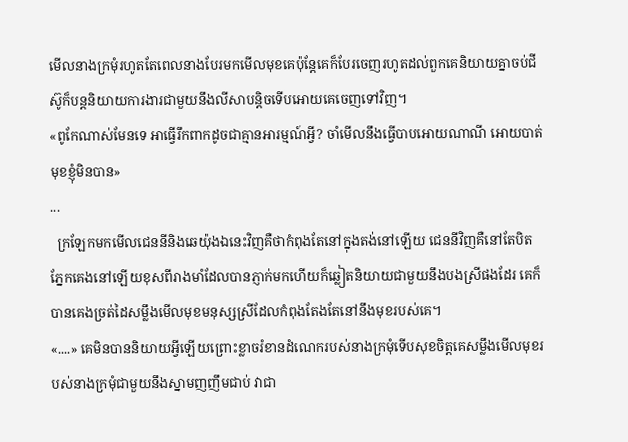មើលនាងក្រមុំរហូតតែពេលនាងបែរមកមើលមុខគេប៉ុន្តែគេក៏បែរចេញរហូតដល់ពួកគេនិយាយគ្នាចប់ជីស៊ូក៏បន្តនិយាយការងារជាមួយនឹងលីសាបន្តិចទើបអោយគេចេញទៅវិញ។
«ពូកែណាស់មែនទេ អាធ្វើរឹកពាកដូចជាគ្មានអារម្មណ៍អ្វី? ចាំមើលនឹងធ្វើបាបអោយណាណី អោយបាត់មុខខ្ញុំមិនបាន»
...
  ក្រឡែកមកមើលជេននីនិងឆេយ៉ុងឯនេះវិញគឺថាកំពុងតែនៅក្នុងតង់នៅឡើយ ជេននីវិញគឺនៅតែបិតភ្នែកគេងនៅឡើយខុសពីរាងមាំដែលបានភ្ញាក់មកហើយក៏ឆ្លៀតនិយាយជាមួយនឹងបងស្រីផងដែរ គេក៏បានគេងច្រត់ដៃសម្លឹងមើលមុខមនុស្សស្រីដែលកំពុងតែងតែនៅនឹងមុខរបស់គេ។
«....» គេមិនបាននិយាយអ្វីឡើយព្រោះខ្លាចរំខានដំណេករបស់នាងក្រមុំទើបសុខចិត្តគេសម្លឹងមើលមុខរបស់នាងក្រមុំជាមួយនឹងស្នាមញញឹមជាប់ វាជា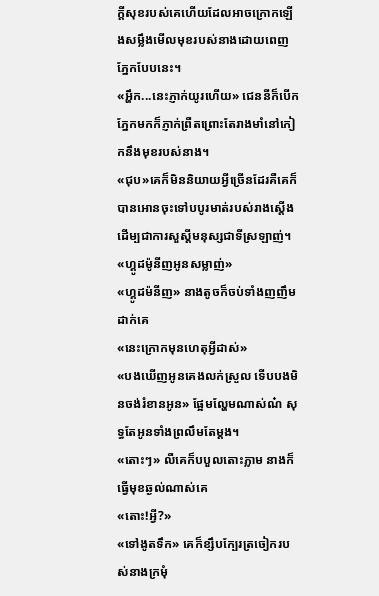ក្តីសុខរបស់គេហើយដែលអាចក្រោកឡើងសម្លឹងមើលមុខរបស់នាងដោយពេញភ្នែកបែបនេះ។
«អ្ហឹក...នេះភ្ញាក់យូរហើយ» ជេននីក៏បើកភ្នែកមកក៏ភ្ញាក់ព្រឺតព្រោះតែរាងមាំនៅកៀកនឹងមុខរបស់នាង។
«ជុប»គេក៏មិននិយាយអ្វីច្រើនដែរគឺគេក៏បានអោនចុះទៅបបូរមាត់របស់រាងស្តើងដើម្បជាការសួស្តីមនុស្សជាទីស្រឡាញ់។
«ហ្គូដម៉ូនីញអូនសម្លាញ់»
«ហ្គូដម៉នីញ» នាងតូចក៏ចប់ទាំងញញឹមដាក់គេ
«នេះក្រោកមុនហេតុអ្វីដាស់»
«បងឃើញអូនគេងលក់ស្រួល ទើបបងមិនចង់រំខានអូន» ផ្អែមល្ហែមណាស់ណ៎ សុទ្ធតែអូនទាំងព្រលឹមតែម្តង។
«តោះៗ» លឺគេក៏បបួលតោះភ្លាម នាងក៏ធ្វើមុខឆ្ងល់ណាស់គេ
«តោះ!អ្វី?»
«ទៅងូតទឹក» គេក៏ខ្សឹបក្បែរត្រចៀករបស់នាងក្រមុំ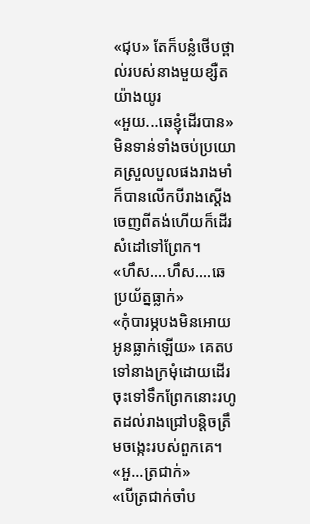«ជុប» តែក៏បន្លំថើបថ្ពាល់របស់នាងមួយខ្សឺតយ៉ាងយូរ
«អួយ...ឆេខ្ញុំដើរបាន» មិនទាន់ទាំងចប់ប្រយោគស្រួលបួលផងរាងមាំក៏បានលើកបីរាងស្តើងចេញពីតង់ហើយក៏ដើរសំដៅទៅព្រែក។
«ហឹស....ហឹស....ឆេប្រយ័ត្នធ្លាក់»
«កុំបារម្ភបងមិនអោយអូនធ្លាក់ឡើយ» គេតបទៅនាងក្រមុំដោយដើរចុះទៅទឹកព្រែកនោះរហូតដល់រាងជ្រៅបន្តិចត្រឹមចង្កេះរបស់ពួកគេ។
«អួ...ត្រជាក់»
«បើត្រជាក់ចាំប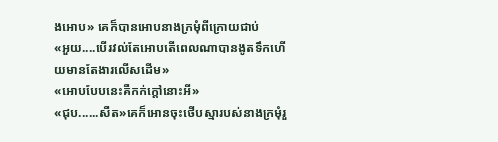ងអោប» គេក៏បានអោបនាងក្រមុំពីក្រោយជាប់
«អួយ....បើរវល់តែអោបតើពេលណាបានងូតទឹកហើយមានតែងារលើសដើម»
«អោបបែបនេះគឺកក់ក្តៅនោះអី»
«ជុប......សឺត»គេក៏អោនចុះថើបស្មារបស់នាងក្រមុំរួ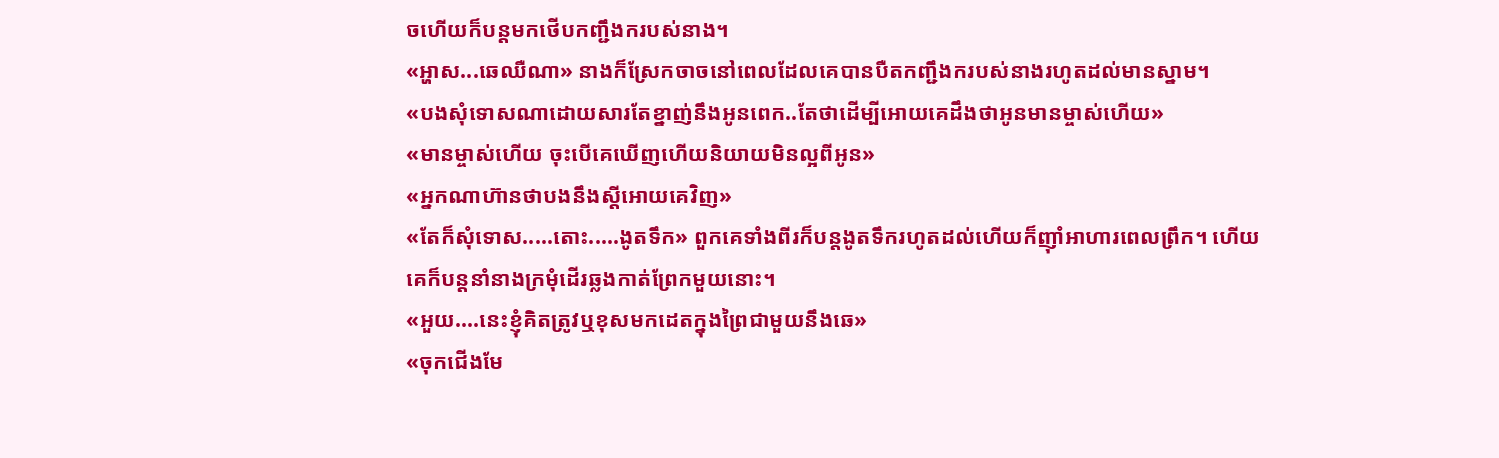ចហើយក៏បន្តមកថើបកញ្ជឹងករបស់នាង។
«អ្ហាស...ឆេឈឺណា» នាងក៏ស្រែកចាចនៅពេលដែលគេបានបឺតកញ្ជឹងករបស់នាងរហូតដល់មានស្នាម។
«បងសុំទោសណាដោយសារតែខ្នាញ់នឹងអូនពេក..តែថាដើម្បីអោយគេដឹងថាអូនមានម្ចាស់ហើយ»
«មានម្ចាស់ហើយ ចុះបើគេឃើញហើយនិយាយមិនល្អពីអូន»
«អ្នកណាហ៊ានថាបងនឹងស្តីអោយគេវិញ»
«តែក៏សុំទោស.....តោះ.....ងូតទឹក» ពួកគេទាំងពីរក៏បន្តងូតទឹករហូតដល់ហើយក៏ញ៉ាំអាហារពេលព្រឹក។ ហើយគេក៏បន្តនាំនាងក្រមុំដើរឆ្លងកាត់ព្រែកមួយនោះ។
«អួយ....នេះខ្ញុំគិតត្រូវឬខុសមកដេតក្នុងព្រៃជាមួយនឹងឆេ»
«ចុកជើងមែ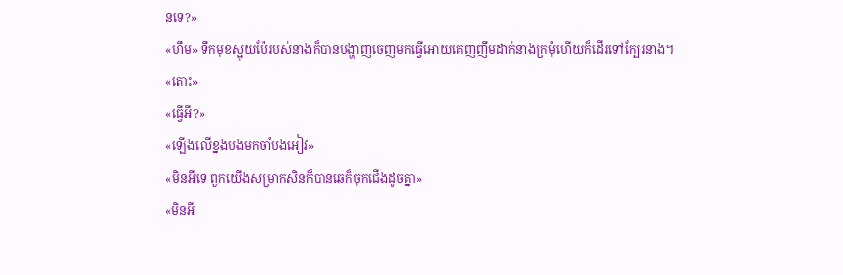នទេ?»
«ហឹម» ទឹកមុខស្អុយប៉ែរបស់នាងក៏បានបង្ហាញចេញមកធ្វើអោយគេញញឹមដាក់នាងក្រមុំហើយក៏ដើរទៅក្បែរនាង។
«តោះ»
«ធ្វើអី?»
«ឡើងលើខ្នងបងមកចាំបងអៀវ»
«មិនអីទេ ពួកយើងសម្រាកសិនក៏បានឆេក៏ចុកជើងដូចគ្នា»
«មិនអី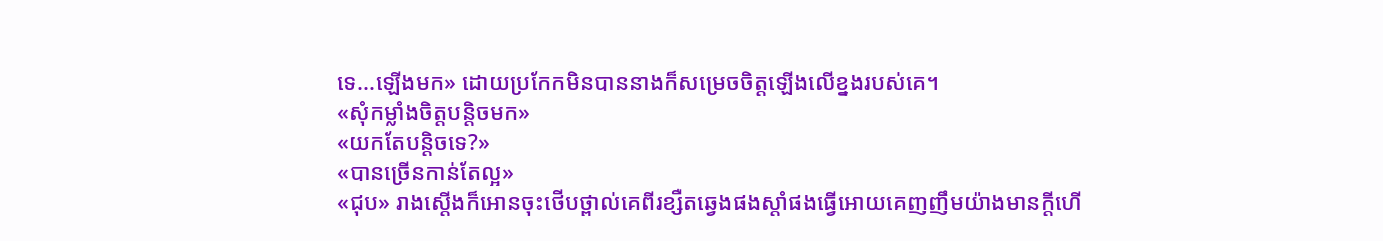ទេ...ឡើងមក» ដោយប្រកែកមិនបាននាងក៏សម្រេចចិត្តឡើងលើខ្នងរបស់គេ។
«សុំកម្លាំងចិត្តបន្តិចមក»
«យកតែបន្តិចទេ?»
«បានច្រើនកាន់តែល្អ»
«ជុប» រាងស្តើងក៏អោនចុះថើបថ្ពាល់គេពីរខ្សឺតឆ្វេងផងស្តាំផងធ្វើអោយគេញញឹមយ៉ាងមានក្តីហើ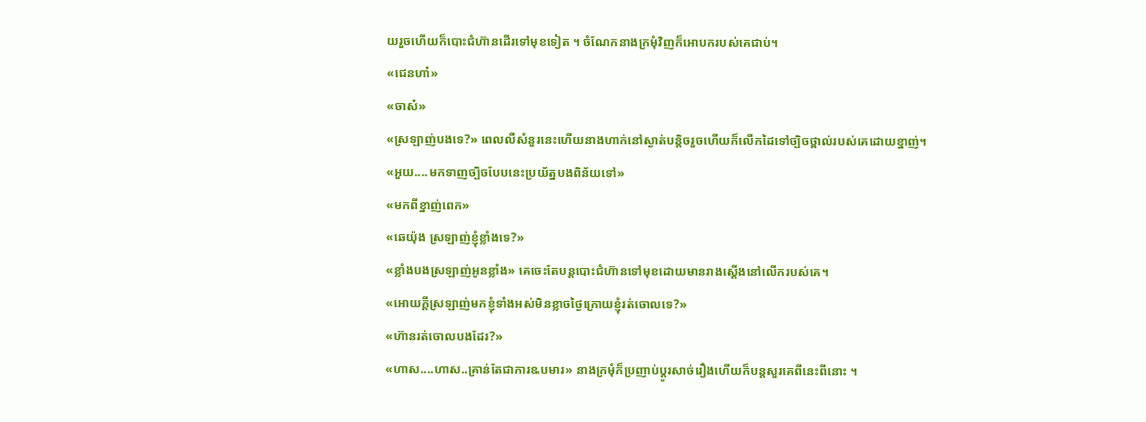យរួចហើយក៏បោះជំហ៊ានដើរទៅមុខទៀត ។ ចំណែកនាងក្រមុំវិញក៏អោបករបស់គេជាប់។
«ជេនហា៎»
«ចាស៎»
«ស្រឡាញ់បងទេ?» ពេលលឺសំនួរនេះហើយនាងហាក់នៅស្ងាត់បន្តិចរួចហើយក៏លើកដៃទៅច្បិចថ្ពាល់របស់គេដោយខ្នាញ់។
«អួយ....មកទាញច្បិចបែបនេះប្រយ័ត្នបងពិន័យទៅ»
«មកពីខ្នាញ់ពេក»
«ឆេយ៉ុង ស្រឡាញ់ខ្ញុំខ្លាំងទេ?»
«ខ្លាំងបងស្រឡាញ់អូនខ្លាំង» គេចេះតែបន្តបោះជំហ៊ានទៅមុខដោយមានរាងស្តើងនៅលើករបស់គេ។
«អោយក្តីស្រឡាញ់មកខ្ញុំទាំងអស់មិនខ្លាចថ្ងៃក្រោយខ្ញុំរត់ចោលទេ?»
«ហ៊ានរត់ចោលបងដែរ?»
«ហាស....ហាស..គ្រាន់តែជាការឩបមារ» នាងក្រមុំក៏ប្រញាប់ប្តូរសាច់រឿងហើយក៏បន្តសួរគេពីនេះពីនោះ ។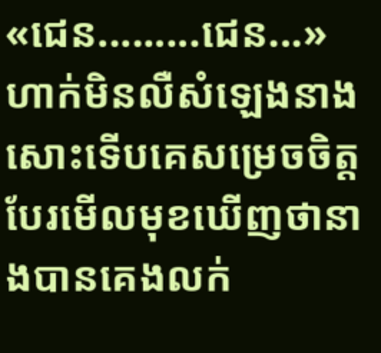«ជេន.........ជេន...» ហាក់មិនលឺសំឡេងនាងសោះទើបគេសម្រេចចិត្តបែរមើលមុខឃើញថានាងបានគេងលក់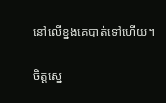នៅលើខ្នងគេបាត់ទៅហើយ។

ចិត្តស្នេ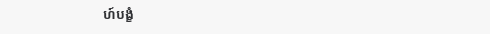ហ៍បង្ខំ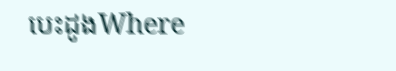បេះដូងWhere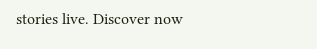stories live. Discover now